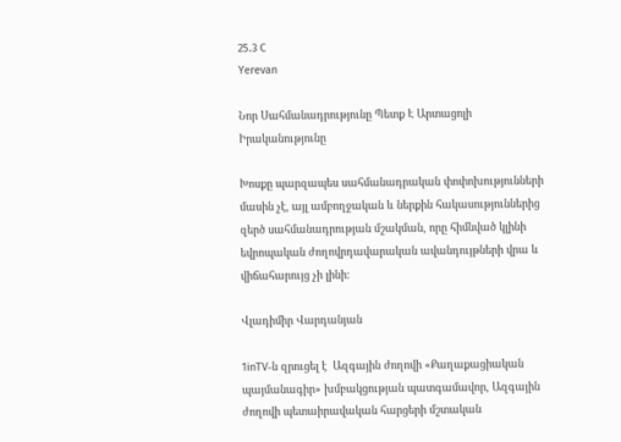25.3 C
Yerevan

Նոր Սահմանադրությունը Պետք Է Արտացոլի Իրականությունը

Խոսքը պարզապես սահմանադրական փոփոխությունների մասին չէ, այլ ամբողջական և ներքին հակասություններից զերծ սահմանադրության մշակման, որը հիմնված կլինի եվրոպական ժողովրդավարական ավանդույթների վրա և վիճահարույց չի լինի։

Վլադիմիր Վարդանյան

1inTV‑ն զրուցել է  Ազգային ժողովի «Քաղաքացիական պայմանագիր» խմբակցության պատգամավոր, Ազգային ժողովի պետաիրավական հարցերի մշտական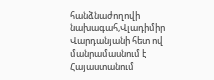հանձնաժողովի նախագահ,Վլադիմիր Վարդանյանի հետ ով մանրամասնում է Հայաստանում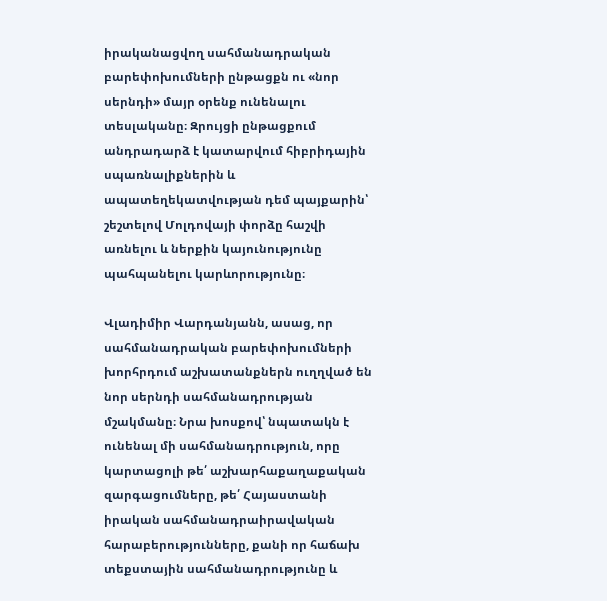իրականացվող սահմանադրական բարեփոխումների ընթացքն ու «նոր սերնդի» մայր օրենք ունենալու տեսլականը։ Զրույցի ընթացքում անդրադարձ է կատարվում հիբրիդային սպառնալիքներին և ապատեղեկատվության դեմ պայքարին՝ շեշտելով Մոլդովայի փորձը հաշվի առնելու և ներքին կայունությունը պահպանելու կարևորությունը։

Վլադիմիր Վարդանյանն, ասաց, որ սահմանադրական բարեփոխումների խորհրդում աշխատանքներն ուղղված են նոր սերնդի սահմանադրության մշակմանը։ Նրա խոսքով՝ նպատակն է ունենալ մի սահմանադրություն, որը կարտացոլի թե՛ աշխարհաքաղաքական զարգացումները, թե՛ Հայաստանի իրական սահմանադրաիրավական հարաբերությունները, քանի որ հաճախ տեքստային սահմանադրությունը և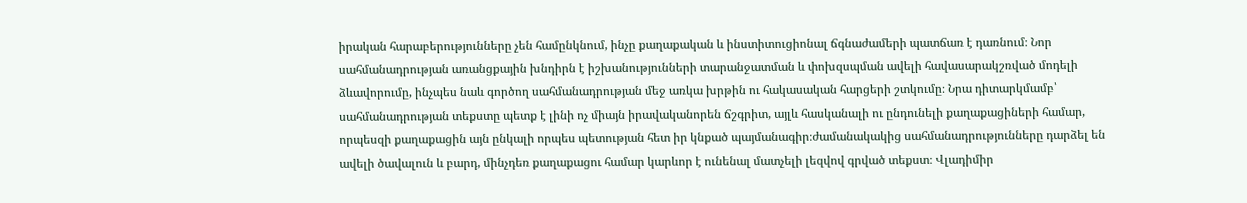իրական հարաբերությունները չեն համընկնում, ինչը քաղաքական և ինստիտուցիոնալ ճգնաժամերի պատճառ է դառնում։ Նոր սահմանադրության առանցքային խնդիրն է իշխանությունների տարանջատման և փոխզսպման ավելի հավասարակշռված մոդելի ձևավորումը, ինչպես նաև գործող սահմանադրության մեջ առկա խրթին ու հակասական հարցերի շտկումը։ Նրա դիտարկմամբ՝ սահմանադրության տեքստը պետք է լինի ոչ միայն իրավականորեն ճշգրիտ, այլև հասկանալի ու ընդունելի քաղաքացիների համար, որպեսզի քաղաքացին այն ընկալի որպես պետության հետ իր կնքած պայմանագիր։ժամանակակից սահմանադրությունները դարձել են ավելի ծավալուն և բարդ, մինչդեռ քաղաքացու համար կարևոր է ունենալ մատչելի լեզվով գրված տեքստ։ Վլադիմիր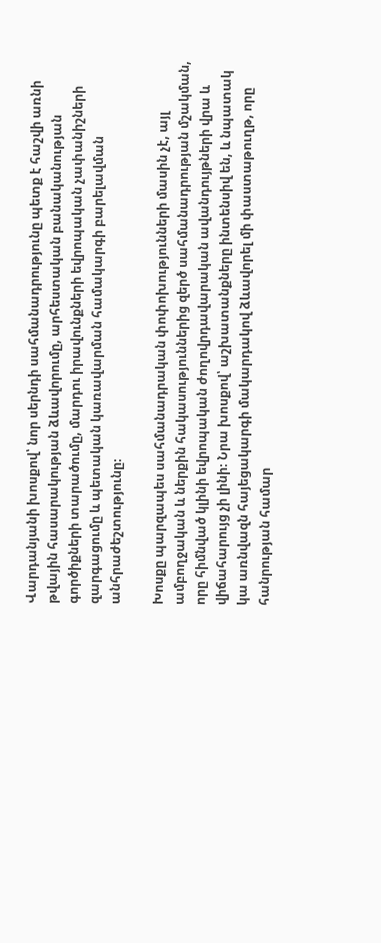Վարդանյանի խոսքով՝ նոր սերնդի սահմանադրությունը պետք է հաշվի առնի թվային հասարակության ձևավորումը, արհեստական բանականության գործիքների տարածումը, մարդու իրավունքների եվրոպական չափանիշների զարգացումը և պետական կառավարման համակարգի բարելավման անհրաժեշտությունը։

Խոսքը պարզապես սահմանադրական փոփոխությունների մասին չէ, այլ ամբողջական և ներքին հակասություններից զերծ սահմանադրության մշակման, որը հիմնված կլինի եվրոպական ժողովրդավարական ավանդույթների վրա և վիճահարույց չի լինի։ Նրա խոսքով՝ աշխատանքները ինտենսիվ են, և նպատակ կա առնվազն հայեցակարգի մակարդակով ձևավորել մի փաստաթուղթ, որը հանրության համար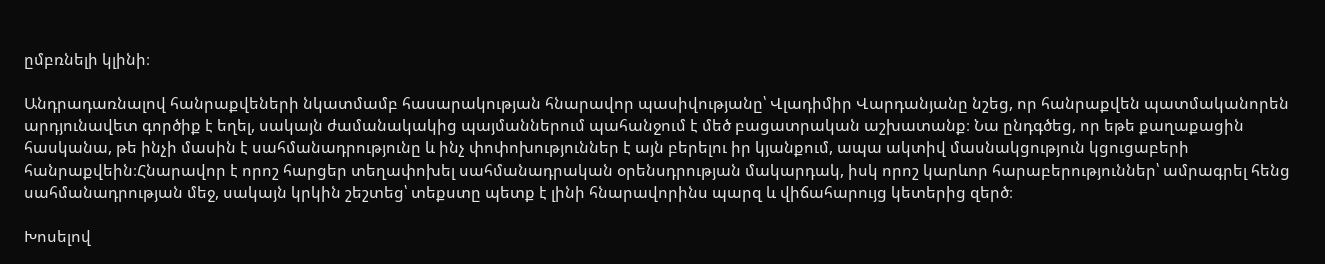ըմբռնելի կլինի։

Անդրադառնալով հանրաքվեների նկատմամբ հասարակության հնարավոր պասիվությանը՝ Վլադիմիր Վարդանյանը նշեց, որ հանրաքվեն պատմականորեն արդյունավետ գործիք է եղել, սակայն ժամանակակից պայմաններում պահանջում է մեծ բացատրական աշխատանք։ Նա ընդգծեց, որ եթե քաղաքացին հասկանա, թե ինչի մասին է սահմանադրությունը և ինչ փոփոխություններ է այն բերելու իր կյանքում, ապա ակտիվ մասնակցություն կցուցաբերի հանրաքվեին։Հնարավոր է որոշ հարցեր տեղափոխել սահմանադրական օրենսդրության մակարդակ, իսկ որոշ կարևոր հարաբերություններ՝ ամրագրել հենց սահմանադրության մեջ, սակայն կրկին շեշտեց՝ տեքստը պետք է լինի հնարավորինս պարզ և վիճահարույց կետերից զերծ։

Խոսելով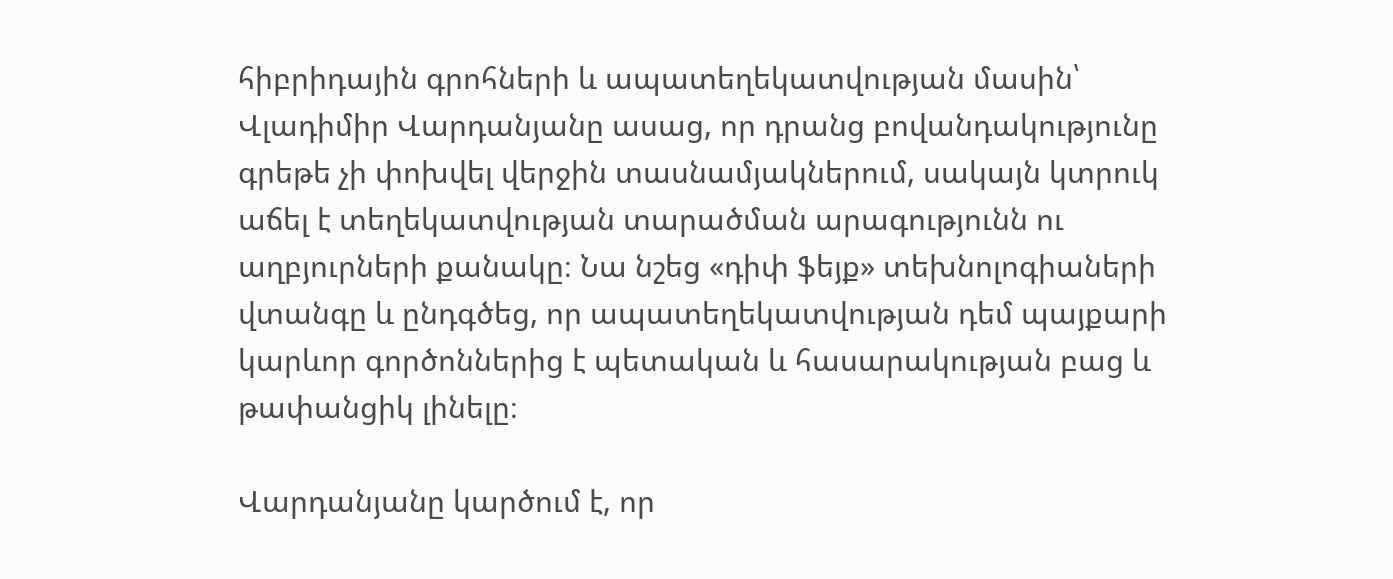հիբրիդային գրոհների և ապատեղեկատվության մասին՝ Վլադիմիր Վարդանյանը ասաց, որ դրանց բովանդակությունը գրեթե չի փոխվել վերջին տասնամյակներում, սակայն կտրուկ աճել է տեղեկատվության տարածման արագությունն ու աղբյուրների քանակը։ Նա նշեց «դիփ ֆեյք» տեխնոլոգիաների վտանգը և ընդգծեց, որ ապատեղեկատվության դեմ պայքարի կարևոր գործոններից է պետական և հասարակության բաց և թափանցիկ լինելը։

Վարդանյանը կարծում է, որ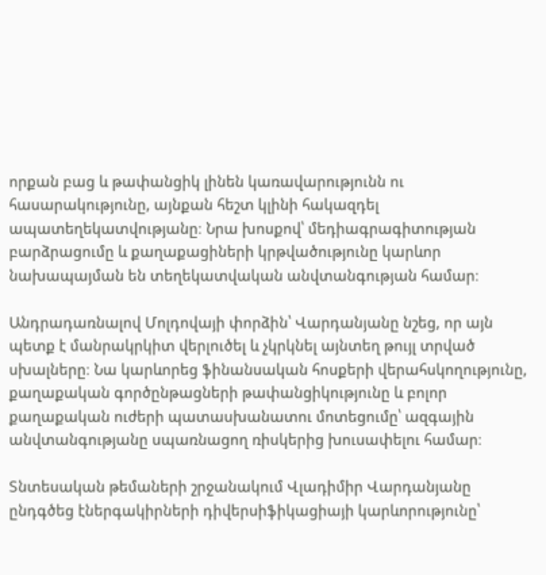որքան բաց և թափանցիկ լինեն կառավարությունն ու հասարակությունը, այնքան հեշտ կլինի հակազդել ապատեղեկատվությանը։ Նրա խոսքով՝ մեդիագրագիտության բարձրացումը և քաղաքացիների կրթվածությունը կարևոր նախապայման են տեղեկատվական անվտանգության համար։

Անդրադառնալով Մոլդովայի փորձին՝ Վարդանյանը նշեց, որ այն պետք է մանրակրկիտ վերլուծել և չկրկնել այնտեղ թույլ տրված սխալները։ Նա կարևորեց ֆինանսական հոսքերի վերահսկողությունը, քաղաքական գործընթացների թափանցիկությունը և բոլոր քաղաքական ուժերի պատասխանատու մոտեցումը՝ ազգային անվտանգությանը սպառնացող ռիսկերից խուսափելու համար։

Տնտեսական թեմաների շրջանակում Վլադիմիր Վարդանյանը ընդգծեց էներգակիրների դիվերսիֆիկացիայի կարևորությունը՝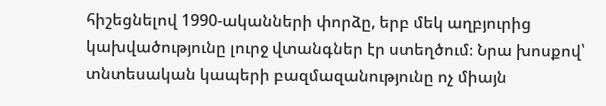հիշեցնելով 1990-ականների փորձը, երբ մեկ աղբյուրից կախվածությունը լուրջ վտանգներ էր ստեղծում։ Նրա խոսքով՝ տնտեսական կապերի բազմազանությունը ոչ միայն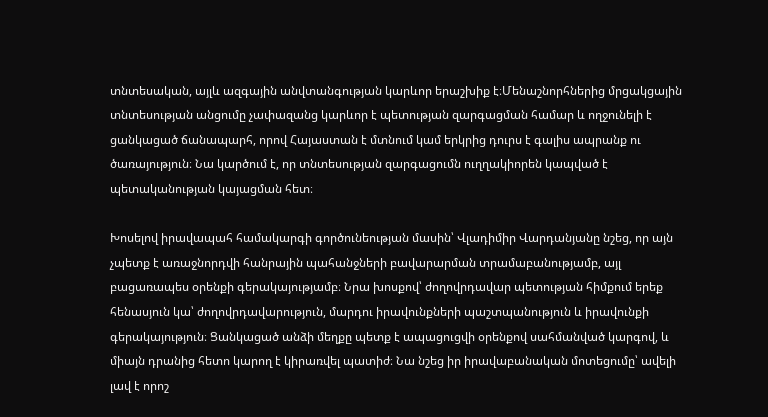տնտեսական, այլև ազգային անվտանգության կարևոր երաշխիք է։Մենաշնորհներից մրցակցային տնտեսության անցումը չափազանց կարևոր է պետության զարգացման համար և ողջունելի է ցանկացած ճանապարհ, որով Հայաստան է մտնում կամ երկրից դուրս է գալիս ապրանք ու ծառայություն։ Նա կարծում է, որ տնտեսության զարգացումն ուղղակիորեն կապված է պետականության կայացման հետ։

Խոսելով իրավապահ համակարգի գործունեության մասին՝ Վլադիմիր Վարդանյանը նշեց, որ այն չպետք է առաջնորդվի հանրային պահանջների բավարարման տրամաբանությամբ, այլ բացառապես օրենքի գերակայությամբ։ Նրա խոսքով՝ ժողովրդավար պետության հիմքում երեք հենասյուն կա՝ ժողովրդավարություն, մարդու իրավունքների պաշտպանություն և իրավունքի գերակայություն։ Ցանկացած անձի մեղքը պետք է ապացուցվի օրենքով սահմանված կարգով, և միայն դրանից հետո կարող է կիրառվել պատիժ։ Նա նշեց իր իրավաբանական մոտեցումը՝ ավելի լավ է որոշ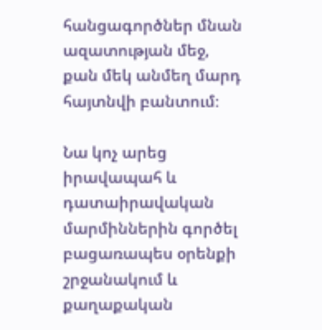հանցագործներ մնան ազատության մեջ, քան մեկ անմեղ մարդ հայտնվի բանտում։

Նա կոչ արեց իրավապահ և դատաիրավական մարմիններին գործել բացառապես օրենքի շրջանակում և քաղաքական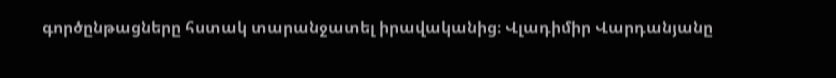գործընթացները հստակ տարանջատել իրավականից։ Վլադիմիր Վարդանյանը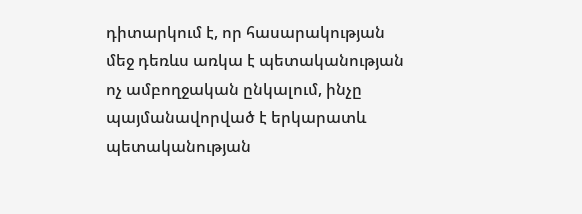դիտարկում է, որ հասարակության մեջ դեռևս առկա է պետականության ոչ ամբողջական ընկալում, ինչը պայմանավորված է երկարատև պետականության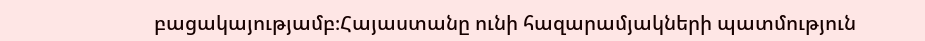բացակայությամբ։Հայաստանը ունի հազարամյակների պատմություն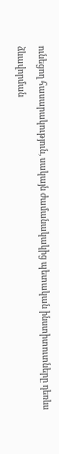ունեցող հասարակություն, սակայն ժամանակակից պետական ինստիտուտները դեռևս ձևավորման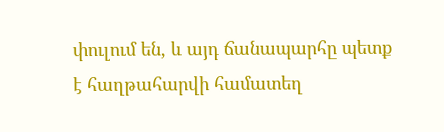փուլում են, և այդ ճանապարհը պետք է հաղթահարվի համատեղ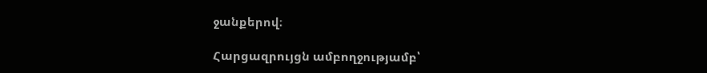ջանքերով։

Հարցազրույցն ամբողջությամբ՝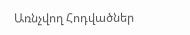Առնչվող Հոդվածներ